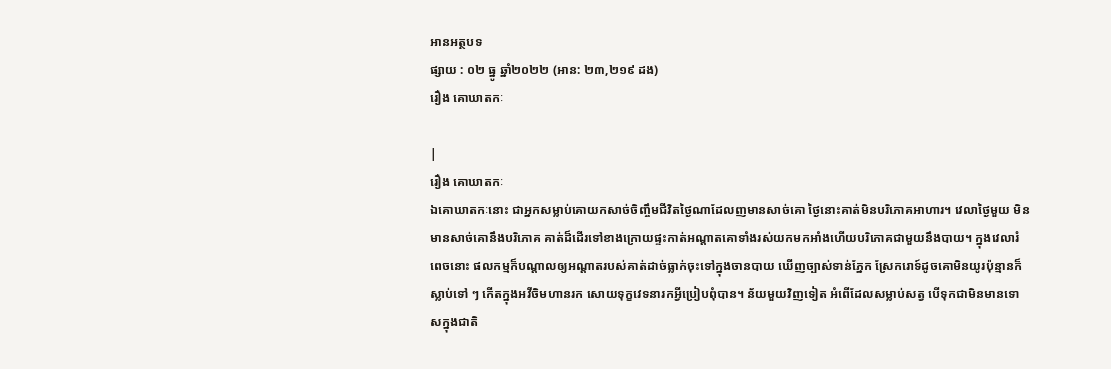អានអត្ថបទ
ផ្សាយ : ០២ ធ្នូ ឆ្នាំ២០២២ (អាន: ២៣,២១៩ ដង)
រឿង គោឃាតកៈ

|
រឿង គោឃាតកៈ
ឯគោឃាតកៈនោះ ជាអ្នកសម្លាប់គោយកសាច់ចិញ្ចឹមជីវិតថ្ងៃណាដែលញមានសាច់គោ ថ្ងៃនោះគាត់មិនបរិភោគអាហារ។ វេលាថ្ងៃមួយ មិនមានសាច់គោនឹងបរិភោគ គាត់ដ៏ដើរទៅខាងក្រោយផ្ទះកាត់អណ្ដាតគោទាំងរស់យកមកអាំងហើយបរិភោគជាមួយនឹងបាយ។ ក្នុងវេលារំពេចនោះ ផលកម្មក៏បណ្ដាលឲ្យអណ្ដាតរបស់គាត់ដាច់ធ្លាក់ចុះទៅក្នុងចានបាយ ឃើញច្បាស់ទាន់ភ្នែក ស្រែករោទ៍ដូចគោមិនយូរប៉ុន្មានក៏ស្លាប់ទៅ ៗ កើតក្នុងអវីចិមហានរក សោយទុក្ខវេទនារកអ្វីប្រៀបពុំបាន។ ន័យមួយវិញទៀត អំពើដែលសម្លាប់សត្វ បើទុកជាមិនមានទោសក្នុងជាតិ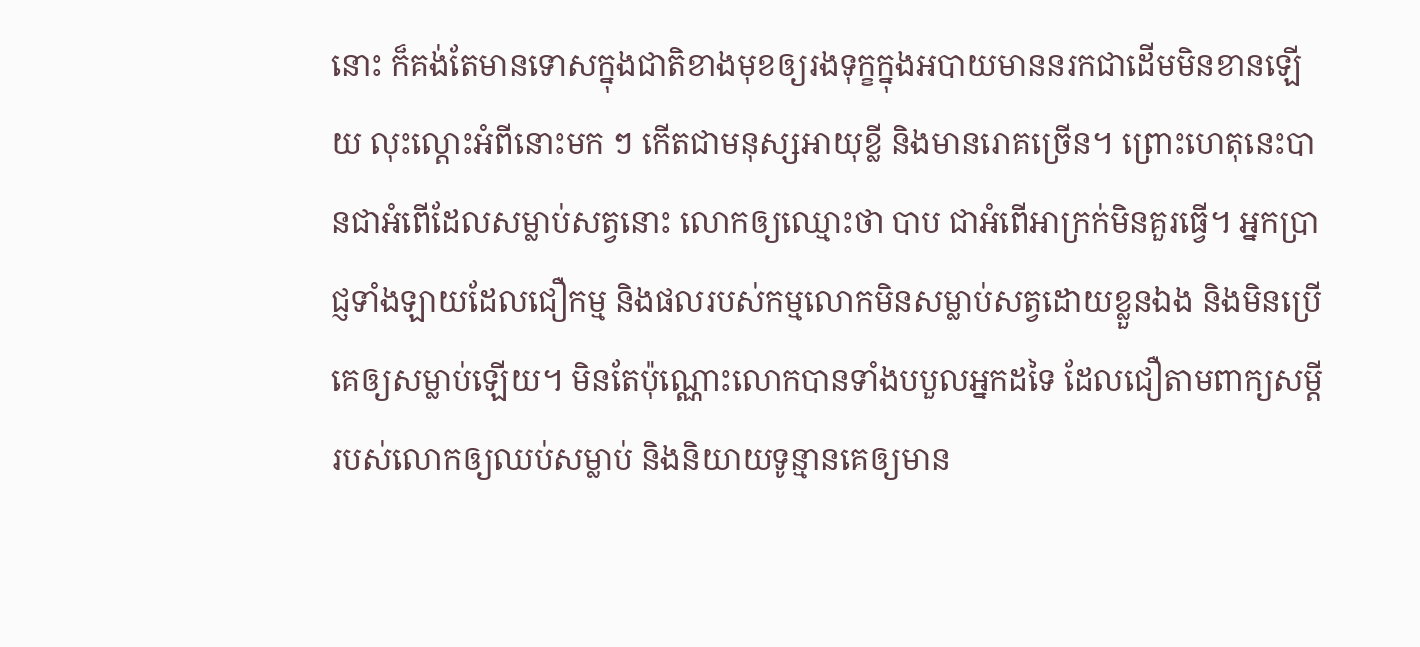នោះ ក៏គង់តែមានទោសក្នុងជាតិខាងមុខឲ្យរងទុក្ខក្នុងអបាយមាននរកជាដើមមិនខានឡើយ លុះល្តោះអំពីនោះមក ៗ កើតជាមនុស្សអាយុខ្លី និងមានរោគច្រើន។ ព្រោះហេតុនេះបានជាអំពើដែលសម្លាប់សត្វនោះ លោកឲ្យឈ្មោះថា បាប ជាអំពើអាក្រក់មិនគួរធ្វើ។ អ្នកប្រាជ្ញទាំងឡាយដែលជឿកម្ម និងផលរបស់កម្មលោកមិនសម្លាប់សត្វដោយខ្លួនឯង និងមិនប្រើគេឲ្យសម្លាប់ឡើយ។ មិនតែប៉ុណ្ណោះលោកបានទាំងបបួលអ្នកដទៃ ដែលជឿតាមពាក្យសម្ដីរបស់លោកឲ្យឈប់សម្លាប់ និងនិយាយទូន្មានគេឲ្យមាន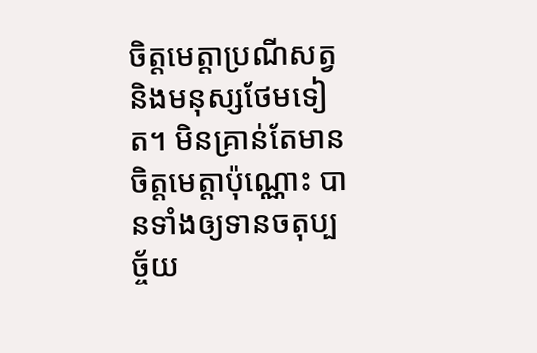ចិត្តមេត្តាប្រណីសត្វនិងមនុស្សថែមទៀត។ មិនគ្រាន់តែមានចិត្តមេត្តាប៉ុណ្ណោះ បានទាំងឲ្យទានចតុប្បច្ច័យ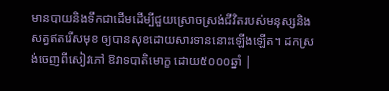មានបាយនិងទឹកជាដើមដើម្បីជួយស្រោចស្រង់ជីវិតរបស់មនុស្សនិងសត្វឥតរើសមុខ ឲ្យបានសុខដោយសារទាននោះឡើងឡើត។ ដកស្រង់ចេញពីសៀវភៅ ឱវាទបាតិមោក្ខ ដោយ៥០០០ឆ្នាំ |